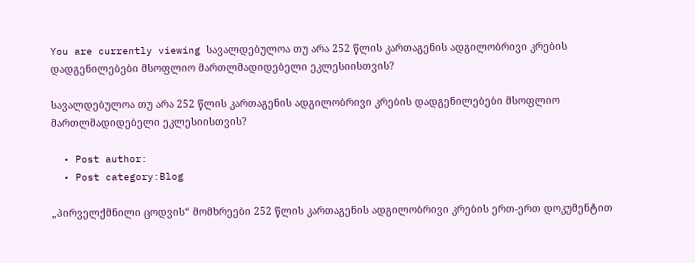You are currently viewing სავალდებულოა თუ არა 252 წლის კართაგენის ადგილობრივი კრების დადგენილებები მსოფლიო მართლმადიდებელი ეკლესიისთვის?

სავალდებულოა თუ არა 252 წლის კართაგენის ადგილობრივი კრების დადგენილებები მსოფლიო მართლმადიდებელი ეკლესიისთვის?

  • Post author:
  • Post category:Blog

„პირველქმნილი ცოდვის“ მომხრეები 252 წლის კართაგენის ადგილობრივი კრების ერთ-ერთ დოკუმენტით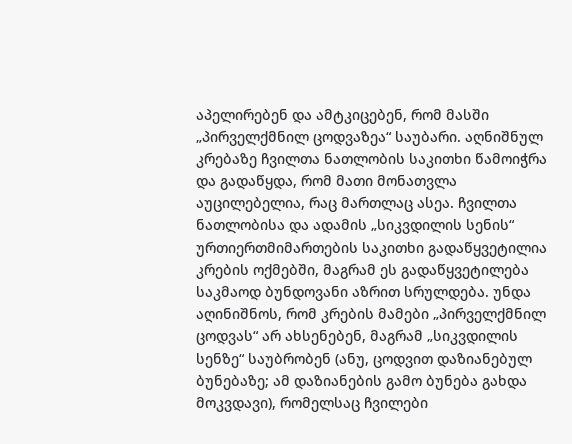აპელირებენ და ამტკიცებენ, რომ მასში „პირველქმნილ ცოდვაზეა“ საუბარი. აღნიშნულ კრებაზე ჩვილთა ნათლობის საკითხი წამოიჭრა და გადაწყდა, რომ მათი მონათვლა აუცილებელია, რაც მართლაც ასეა. ჩვილთა ნათლობისა და ადამის „სიკვდილის სენის“ ურთიერთმიმართების საკითხი გადაწყვეტილია კრების ოქმებში, მაგრამ ეს გადაწყვეტილება საკმაოდ ბუნდოვანი აზრით სრულდება. უნდა აღინიშნოს, რომ კრების მამები „პირველქმნილ ცოდვას“ არ ახსენებენ, მაგრამ „სიკვდილის სენზე“ საუბრობენ (ანუ, ცოდვით დაზიანებულ ბუნებაზე; ამ დაზიანების გამო ბუნება გახდა  მოკვდავი), რომელსაც ჩვილები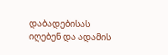დაბადებისას იღებენ და ადამის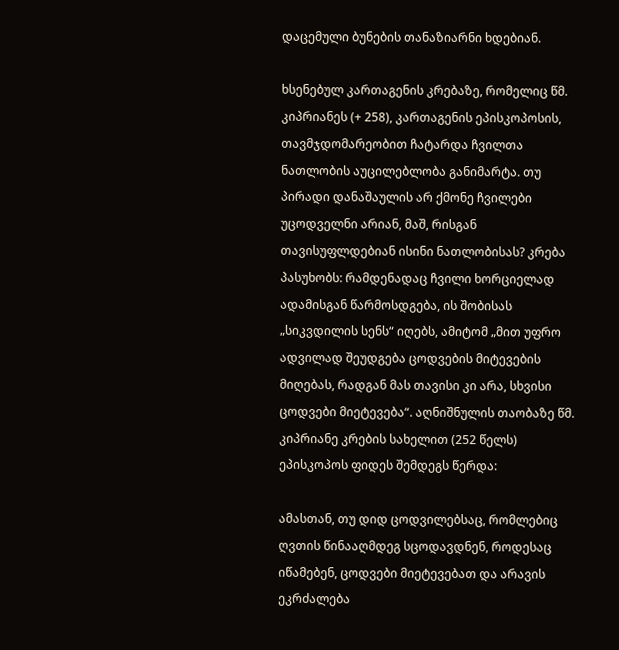დაცემული ბუნების თანაზიარნი ხდებიან.

ხსენებულ კართაგენის კრებაზე, რომელიც წმ. კიპრიანეს (+ 258), კართაგენის ეპისკოპოსის, თავმჯდომარეობით ჩატარდა ჩვილთა ნათლობის აუცილებლობა განიმარტა. თუ პირადი დანაშაულის არ ქმონე ჩვილები უცოდველნი არიან, მაშ, რისგან თავისუფლდებიან ისინი ნათლობისას? კრება პასუხობს: რამდენადაც ჩვილი ხორციელად ადამისგან წარმოსდგება, ის შობისას „სიკვდილის სენს“ იღებს, ამიტომ „მით უფრო ადვილად შეუდგება ცოდვების მიტევების მიღებას, რადგან მას თავისი კი არა, სხვისი ცოდვები მიეტევება“. აღნიშნულის თაობაზე წმ. კიპრიანე კრების სახელით (252 წელს) ეპისკოპოს ფიდეს შემდეგს წერდა:

ამასთან, თუ დიდ ცოდვილებსაც, რომლებიც ღვთის წინააღმდეგ სცოდავდნენ, როდესაც იწამებენ, ცოდვები მიეტევებათ და არავის ეკრძალება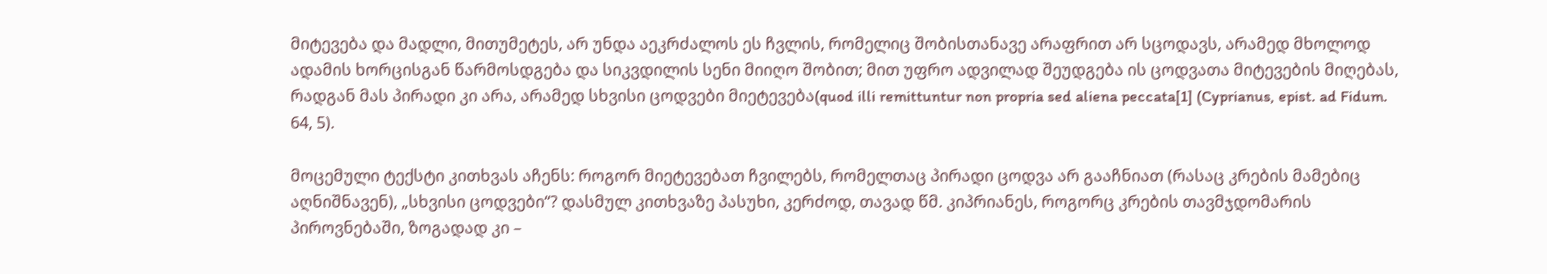მიტევება და მადლი, მითუმეტეს, არ უნდა აეკრძალოს ეს ჩვლის, რომელიც შობისთანავე არაფრით არ სცოდავს, არამედ მხოლოდ ადამის ხორცისგან წარმოსდგება და სიკვდილის სენი მიიღო შობით; მით უფრო ადვილად შეუდგება ის ცოდვათა მიტევების მიღებას, რადგან მას პირადი კი არა, არამედ სხვისი ცოდვები მიეტევება(quod illi remittuntur non propria sed aliena peccata[1] (Cyprianus, epist. ad Fidum. 64, 5).

მოცემული ტექსტი კითხვას აჩენს: როგორ მიეტევებათ ჩვილებს, რომელთაც პირადი ცოდვა არ გააჩნიათ (რასაც კრების მამებიც აღნიშნავენ), „სხვისი ცოდვები“? დასმულ კითხვაზე პასუხი, კერძოდ, თავად წმ. კიპრიანეს, როგორც კრების თავმჯდომარის პიროვნებაში, ზოგადად კი –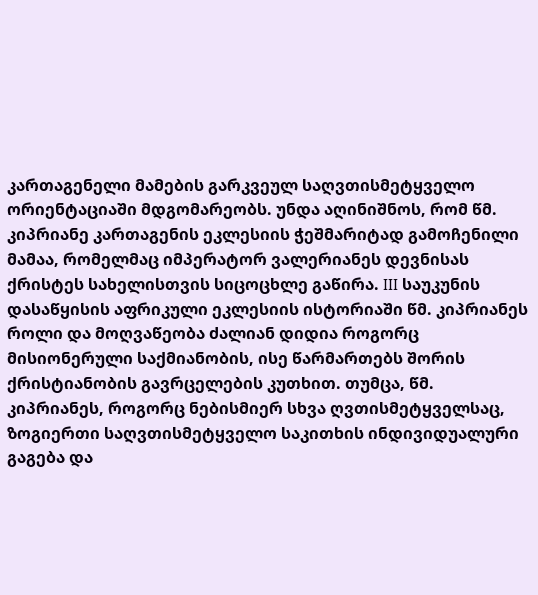კართაგენელი მამების გარკვეულ საღვთისმეტყველო ორიენტაციაში მდგომარეობს. უნდა აღინიშნოს, რომ წმ. კიპრიანე კართაგენის ეკლესიის ჭეშმარიტად გამოჩენილი მამაა, რომელმაც იმპერატორ ვალერიანეს დევნისას ქრისტეს სახელისთვის სიცოცხლე გაწირა. III საუკუნის დასაწყისის აფრიკული ეკლესიის ისტორიაში წმ. კიპრიანეს როლი და მოღვაწეობა ძალიან დიდია როგორც მისიონერული საქმიანობის, ისე წარმართებს შორის ქრისტიანობის გავრცელების კუთხით. თუმცა, წმ. კიპრიანეს, როგორც ნებისმიერ სხვა ღვთისმეტყველსაც, ზოგიერთი საღვთისმეტყველო საკითხის ინდივიდუალური გაგება და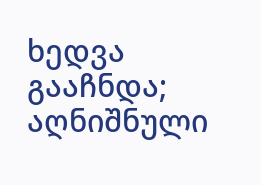ხედვა გააჩნდა; აღნიშნული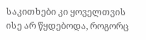საკითხები კი ყოველთვის ისე არ წყდებოდა, როგორც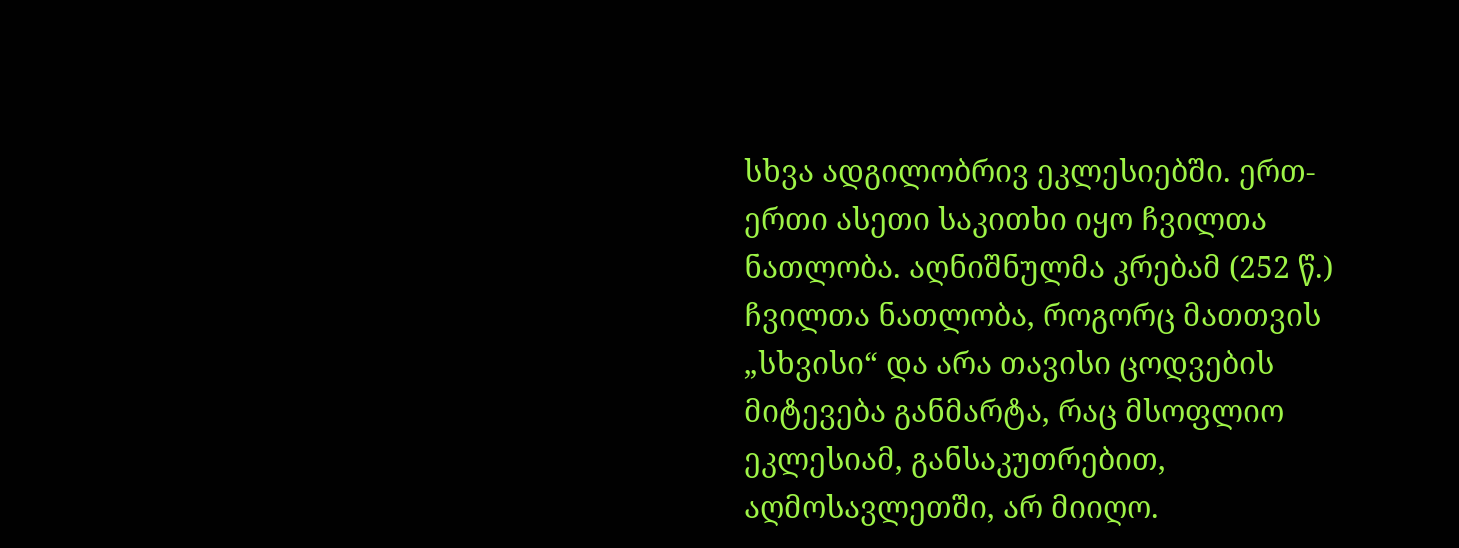სხვა ადგილობრივ ეკლესიებში. ერთ-ერთი ასეთი საკითხი იყო ჩვილთა ნათლობა. აღნიშნულმა კრებამ (252 წ.) ჩვილთა ნათლობა, როგორც მათთვის „სხვისი“ და არა თავისი ცოდვების მიტევება განმარტა, რაც მსოფლიო ეკლესიამ, განსაკუთრებით, აღმოსავლეთში, არ მიიღო.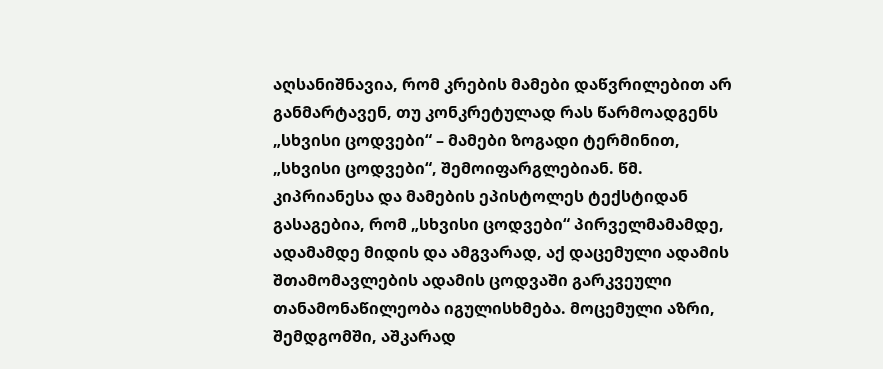აღსანიშნავია, რომ კრების მამები დაწვრილებით არ განმარტავენ, თუ კონკრეტულად რას წარმოადგენს „სხვისი ცოდვები“ – მამები ზოგადი ტერმინით, „სხვისი ცოდვები“, შემოიფარგლებიან. წმ. კიპრიანესა და მამების ეპისტოლეს ტექსტიდან გასაგებია, რომ „სხვისი ცოდვები“ პირველმამამდე, ადამამდე მიდის და ამგვარად, აქ დაცემული ადამის შთამომავლების ადამის ცოდვაში გარკვეული თანამონაწილეობა იგულისხმება. მოცემული აზრი, შემდგომში, აშკარად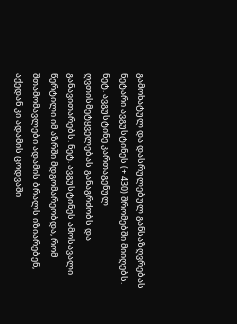გამოხატულ და დასრულებულ განსაზღვრებას ნეტარი ავგუსტინეს (+ 430) შრომებში მიიღებს. ნეტ. ავგუსტინე კართაგენულ ღვთისმეტყველებას განაგრძობს და განავითარებს. ნეტ. ავგუსტინეს ამოსავალი წერტილი იმ აზრში მდგომარეობდა, რომ შთამომავლები ადამის ბრალს იზიარებენ, აქედან კი ადამის ცოდვაში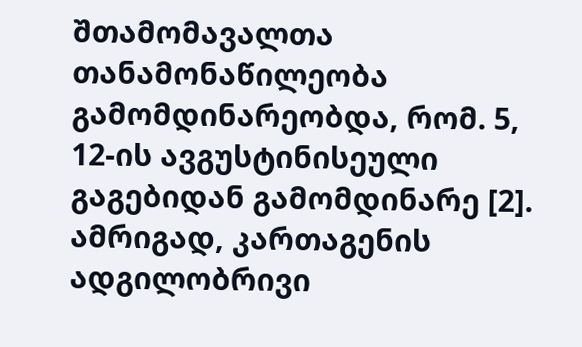შთამომავალთა თანამონაწილეობა გამომდინარეობდა, რომ. 5, 12-ის ავგუსტინისეული გაგებიდან გამომდინარე [2]. ამრიგად, კართაგენის ადგილობრივი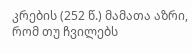კრების (252 წ.) მამათა აზრი, რომ თუ ჩვილებს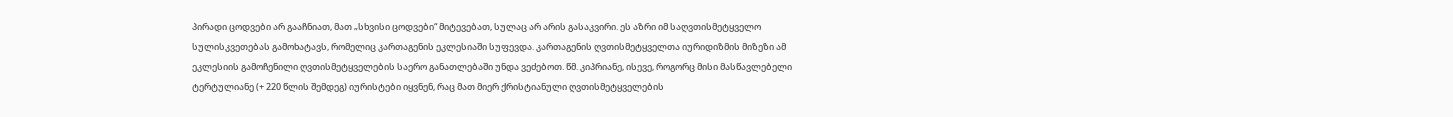პირადი ცოდვები არ გააჩნიათ, მათ „სხვისი ცოდვები“ მიტევებათ, სულაც არ არის გასაკვირი. ეს აზრი იმ საღვთისმეტყველო სულისკვეთებას გამოხატავს, რომელიც კართაგენის ეკლესიაში სუფევდა. კართაგენის ღვთისმეტყველთა იურიდიზმის მიზეზი ამ ეკლესიის გამოჩენილი ღვთისმეტყველების საერო განათლებაში უნდა ვეძებოთ. წმ. კიპრიანე, ისევე, როგორც მისი მასწავლებელი ტერტულიანე (+ 220 წლის შემდეგ) იურისტები იყვნენ, რაც მათ მიერ ქრისტიანული ღვთისმეტყველების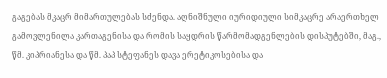გაგებას მკაცრ მიმართულებას სძენდა. აღნიშნული იურიდიული სიმკაცრე არაერთხელ გამოვლენილა კართაგენისა და რომის საყდრის წარმომადგენლების დისპუტებში, მაგ., წმ. კიპრიანესა და წმ. პაპ სტეფანეს დავა ერეტიკოსებისა და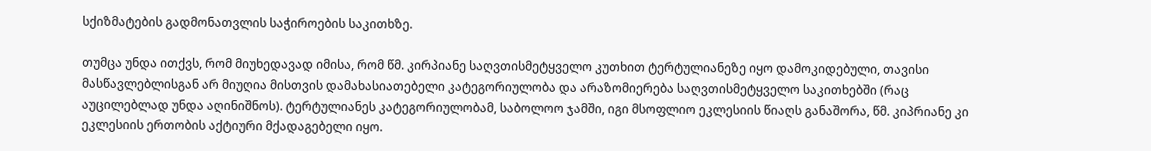სქიზმატების გადმონათვლის საჭიროების საკითხზე.

თუმცა უნდა ითქვს, რომ მიუხედავად იმისა, რომ წმ. კირპიანე საღვთისმეტყველო კუთხით ტერტულიანეზე იყო დამოკიდებული, თავისი მასწავლებლისგან არ მიუღია მისთვის დამახასიათებელი კატეგორიულობა და არაზომიერება საღვთისმეტყველო საკითხებში (რაც აუცილებლად უნდა აღინიშნოს). ტერტულიანეს კატეგორიულობამ, საბოლოო ჯამში, იგი მსოფლიო ეკლესიის წიაღს განაშორა, წმ. კიპრიანე კი ეკლესიის ერთობის აქტიური მქადაგებელი იყო.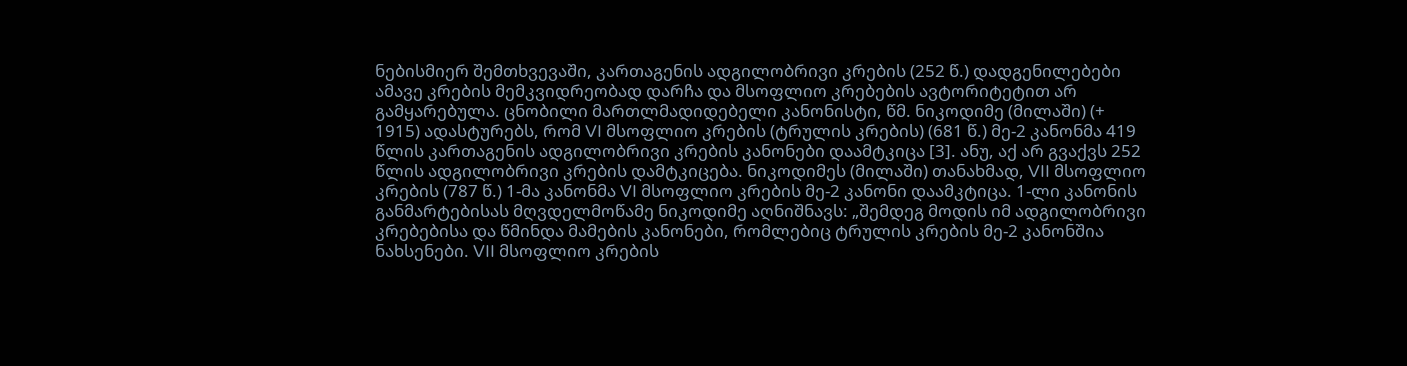ნებისმიერ შემთხვევაში, კართაგენის ადგილობრივი კრების (252 წ.) დადგენილებები ამავე კრების მემკვიდრეობად დარჩა და მსოფლიო კრებების ავტორიტეტით არ გამყარებულა. ცნობილი მართლმადიდებელი კანონისტი, წმ. ნიკოდიმე (მილაში) (+ 1915) ადასტურებს, რომ VI მსოფლიო კრების (ტრულის კრების) (681 წ.) მე-2 კანონმა 419 წლის კართაგენის ადგილობრივი კრების კანონები დაამტკიცა [3]. ანუ, აქ არ გვაქვს 252 წლის ადგილობრივი კრების დამტკიცება. ნიკოდიმეს (მილაში) თანახმად, VII მსოფლიო კრების (787 წ.) 1-მა კანონმა VI მსოფლიო კრების მე-2 კანონი დაამკტიცა. 1-ლი კანონის განმარტებისას მღვდელმოწამე ნიკოდიმე აღნიშნავს: „შემდეგ მოდის იმ ადგილობრივი კრებებისა და წმინდა მამების კანონები, რომლებიც ტრულის კრების მე-2 კანონშია ნახსენები. VII მსოფლიო კრების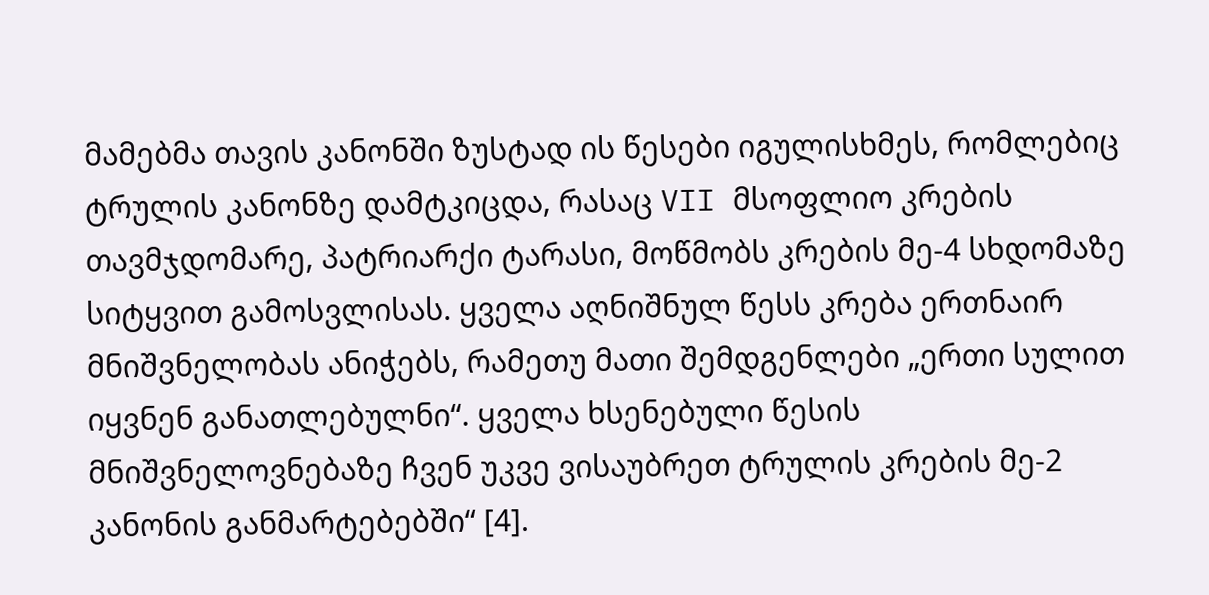მამებმა თავის კანონში ზუსტად ის წესები იგულისხმეს, რომლებიც ტრულის კანონზე დამტკიცდა, რასაც VII მსოფლიო კრების თავმჯდომარე, პატრიარქი ტარასი, მოწმობს კრების მე-4 სხდომაზე სიტყვით გამოსვლისას. ყველა აღნიშნულ წესს კრება ერთნაირ მნიშვნელობას ანიჭებს, რამეთუ მათი შემდგენლები „ერთი სულით იყვნენ განათლებულნი“. ყველა ხსენებული წესის მნიშვნელოვნებაზე ჩვენ უკვე ვისაუბრეთ ტრულის კრების მე-2 კანონის განმარტებებში“ [4].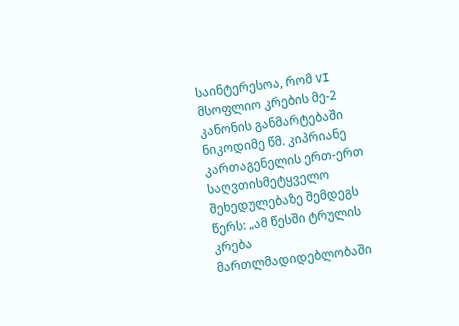საინტერესოა, რომ VI მსოფლიო კრების მე-2 კანონის განმარტებაში  ნიკოდიმე წმ. კიპრიანე კართაგენელის ერთ-ერთ საღვთისმეტყველო შეხედულებაზე შემდეგს წერს: „ამ წესში ტრულის კრება მართლმადიდებლობაში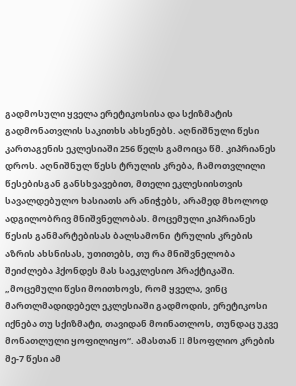გადმოსული ყველა ერეტიკოსისა და სქიზმატის გადმონათვლის საკითხს ახსენებს. აღნიშნული წესი კართაგენის ეკლესიაში 256 წელს გამოიცა წმ. კიპრიანეს დროს. აღნიშნულ წესს ტრულის კრება, ჩამოთვლილი წესებისგან განსხვავებით, მთელი ეკლესიისთვის სავალდებულო ხასიათს არ ანიჭებს, არამედ მხოლოდ ადგილობრივ მნიშვნელობას. მოცემული კიპრიანეს წესის განმარტებისას ბალსამონი  ტრულის კრების აზრის ახსნისას, უთითებს, თუ რა მნიშვნელობა შეიძლება ჰქონდეს მას საეკლესიო პრაქტიკაში. „მოცემული წესი მოითხოვს, რომ ყველა, ვინც მართლმადიდებელ ეკლესიაში გადმოდის, ერეტიკოსი იქნება თუ სქიზმატი, თავიდან მოინათლოს, თუნდაც უკვე მონათლული ყოფილიყო“. ამასთან II მსოფლიო კრების მე-7 წესი ამ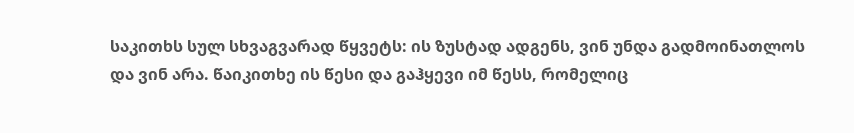საკითხს სულ სხვაგვარად წყვეტს: ის ზუსტად ადგენს, ვინ უნდა გადმოინათლოს და ვინ არა. წაიკითხე ის წესი და გაჰყევი იმ წესს, რომელიც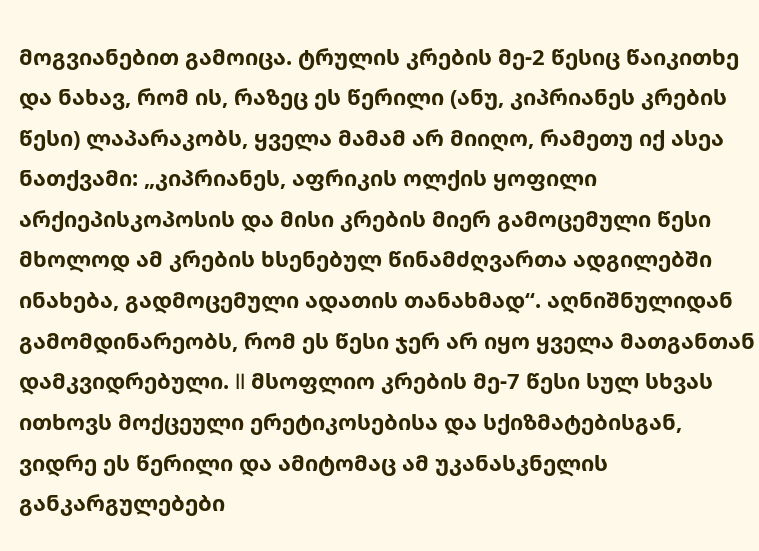მოგვიანებით გამოიცა. ტრულის კრების მე-2 წესიც წაიკითხე და ნახავ, რომ ის, რაზეც ეს წერილი (ანუ, კიპრიანეს კრების წესი) ლაპარაკობს, ყველა მამამ არ მიიღო, რამეთუ იქ ასეა ნათქვამი: „კიპრიანეს, აფრიკის ოლქის ყოფილი არქიეპისკოპოსის და მისი კრების მიერ გამოცემული წესი მხოლოდ ამ კრების ხსენებულ წინამძღვართა ადგილებში ინახება, გადმოცემული ადათის თანახმად“. აღნიშნულიდან გამომდინარეობს, რომ ეს წესი ჯერ არ იყო ყველა მათგანთან დამკვიდრებული. II მსოფლიო კრების მე-7 წესი სულ სხვას ითხოვს მოქცეული ერეტიკოსებისა და სქიზმატებისგან, ვიდრე ეს წერილი და ამიტომაც ამ უკანასკნელის განკარგულებები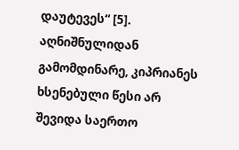დაუტევეს“ [5]. აღნიშნულიდან გამომდინარე, კიპრიანეს ხსენებული წესი არ შევიდა საერთო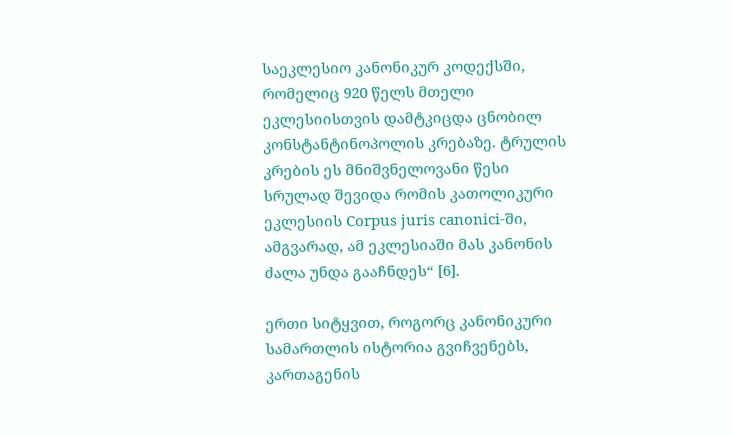საეკლესიო კანონიკურ კოდექსში, რომელიც 920 წელს მთელი ეკლესიისთვის დამტკიცდა ცნობილ კონსტანტინოპოლის კრებაზე. ტრულის კრების ეს მნიშვნელოვანი წესი სრულად შევიდა რომის კათოლიკური ეკლესიის Corpus juris canonici-ში, ამგვარად, ამ ეკლესიაში მას კანონის ძალა უნდა გააჩნდეს“ [6].

ერთი სიტყვით, როგორც კანონიკური სამართლის ისტორია გვიჩვენებს, კართაგენის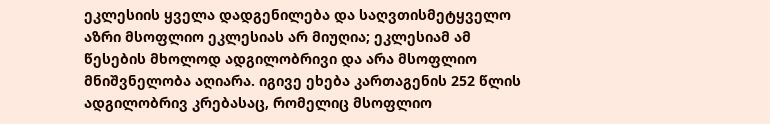ეკლესიის ყველა დადგენილება და საღვთისმეტყველო აზრი მსოფლიო ეკლესიას არ მიუღია; ეკლესიამ ამ წესების მხოლოდ ადგილობრივი და არა მსოფლიო მნიშვნელობა აღიარა. იგივე ეხება კართაგენის 252 წლის ადგილობრივ კრებასაც, რომელიც მსოფლიო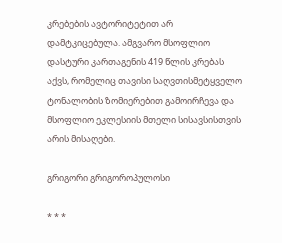კრებების ავტორიტეტით არ დამტკიცებულა. ამგვარო მსოფლიო დასტური კართაგენის 419 წლის კრებას აქვს, რომელიც თავისი საღვთისმეტყველო ტონალობის ზომიერებით გამოირჩევა და მსოფლიო ეკლესიის მთელი სისავსისთვის არის მისაღები.

გრიგორი გრიგოროპულოსი

* * *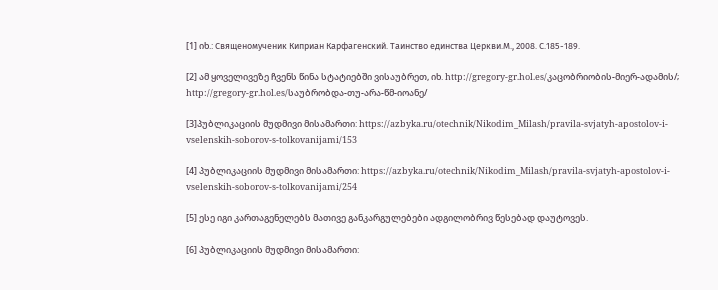[1] იხ.: Священомученик Киприан Карфагенский. Таинство единства Церкви.М., 2008. С.185-189.

[2] ამ ყოველივეზე ჩვენს წინა სტატიებში ვისაუბრეთ, იხ. http://gregory-gr.hol.es/კაცობრიობის-მიერ-ადამის/; http://gregory-gr.hol.es/საუბრობდა-თუ-არა-წმ-იოანე/

[3]პუბლიკაციის მუდმივი მისამართი: https://azbyka.ru/otechnik/Nikodim_Milash/pravila-svjatyh-apostolov-i-vselenskih-soborov-s-tolkovanijami/153

[4] პუბლიკაციის მუდმივი მისამართი: https://azbyka.ru/otechnik/Nikodim_Milash/pravila-svjatyh-apostolov-i-vselenskih-soborov-s-tolkovanijami/254

[5] ესე იგი კართაგენელებს მათივე განკარგულებები ადგილობრივ წესებად დაუტოვეს.

[6] პუბლიკაციის მუდმივი მისამართი: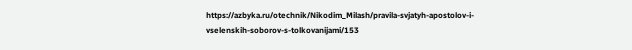https://azbyka.ru/otechnik/Nikodim_Milash/pravila-svjatyh-apostolov-i-vselenskih-soborov-s-tolkovanijami/153